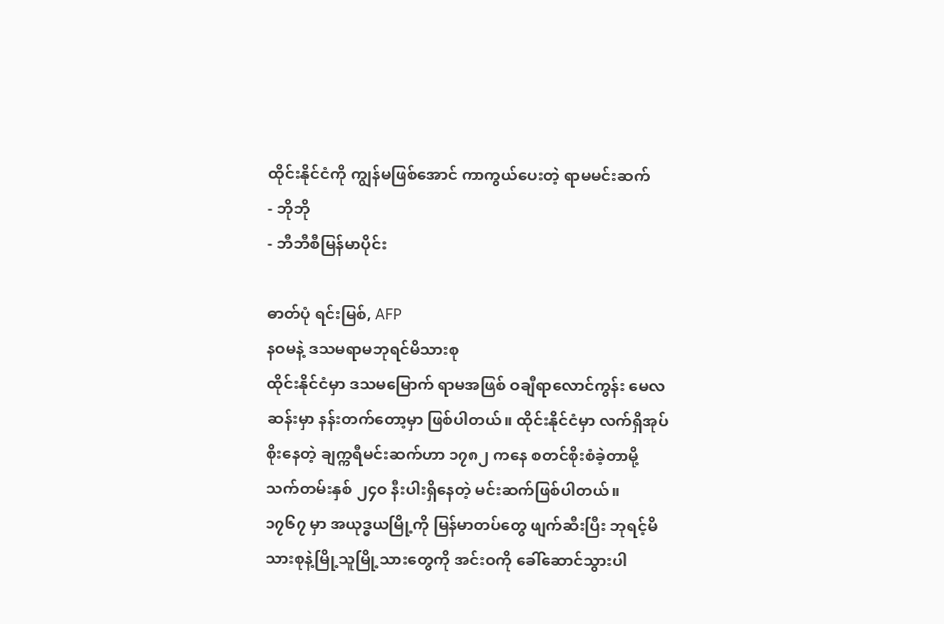ထိုင်းနိုင်ငံကို ကျွန်မဖြစ်အောင် ကာကွယ်ပေးတဲ့ ရာမမင်းဆက်
- ဘိုဘို
- ဘီဘီစီမြန်မာပိုင်း

ဓာတ်ပုံ ရင်းမြစ်, AFP
နဝမနဲ့ ဒသမရာမဘုရင်မိသားစု
ထိုင်းနိုင်ငံမှာ ဒသမမြောက် ရာမအဖြစ် ဝချီရာလောင်ကွန်း မေလဆန်းမှာ နန်းတက်တော့မှာ ဖြစ်ပါတယ်။ ထိုင်းနိုင်ငံမှာ လက်ရှိအုပ်စိုးနေတဲ့ ချက္ကရီမင်းဆက်ဟာ ၁၇၈၂ ကနေ စတင်စိုးစံခဲ့တာမို့ သက်တမ်းနှစ် ၂၄ဝ နီးပါးရှိနေတဲ့ မင်းဆက်ဖြစ်ပါတယ်။
၁၇၆၇ မှာ အယုဒ္ဓယမြို့ကို မြန်မာတပ်တွေ ဖျက်ဆီးပြီး ဘုရင့်မိသားစုနဲ့မြို့သူမြို့သားတွေကို အင်းဝကို ခေါ်ဆောင်သွားပါ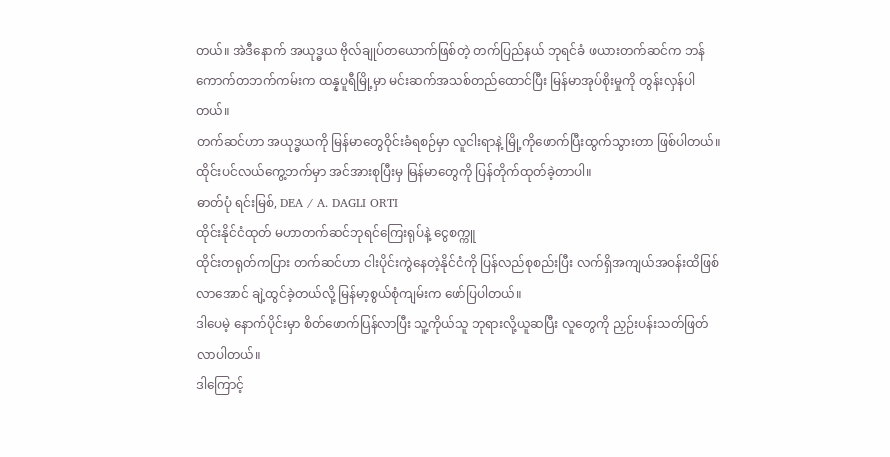တယ်။ အဲဒီနောက် အယုဒ္ဓယ ဗိုလ်ချုပ်တယောက်ဖြစ်တဲ့ တက်ပြည်နယ် ဘုရင်ခံ ဖယားတက်ဆင်က ဘန်ကောက်တဘက်ကမ်းက ထန္နပူရီမြို့မှာ မင်းဆက်အသစ်တည်ထောင်ပြီး မြန်မာအုပ်စိုးမှုကို တွန်းလှန်ပါတယ်။
တက်ဆင်ဟာ အယုဒ္ဓယကို မြန်မာတွေဝိုင်းခံရစဉ်မှာ လူငါးရာနဲ့ မြို့ကိုဖောက်ပြီးထွက်သွားတာ ဖြစ်ပါတယ်။ ထိုင်းပင်လယ်ကွေ့ဘက်မှာ အင်အားစုပြီးမှ မြန်မာတွေကို ပြန်တိုက်ထုတ်ခဲ့တာပါ။
ဓာတ်ပုံ ရင်းမြစ်, DEA / A. DAGLI ORTI
ထိုင်းနိုင်ငံထုတ် မဟာတက်ဆင်ဘုရင်ကြေးရုပ်နဲ့ ငွေစက္ကူ
ထိုင်းတရုတ်ကပြား တက်ဆင်ဟာ ငါးပိုင်းကွဲနေတဲ့နိုင်ငံကို ပြန်လည်စုစည်းပြီး လက်ရှိအကျယ်အဝန်းထိဖြစ်လာအောင် ချဲ့ထွင်ခဲ့တယ်လို့ မြန်မာ့စွယ်စုံကျမ်းက ဖော်ပြပါတယ်။
ဒါပေမဲ့ နောက်ပိုင်းမှာ စိတ်ဖောက်ပြန်လာပြီး သူ့ကိုယ်သူ ဘုရားလို့ယူဆပြီး လူတွေကို ညှဉ်းပန်းသတ်ဖြတ်လာပါတယ်။
ဒါကြောင့်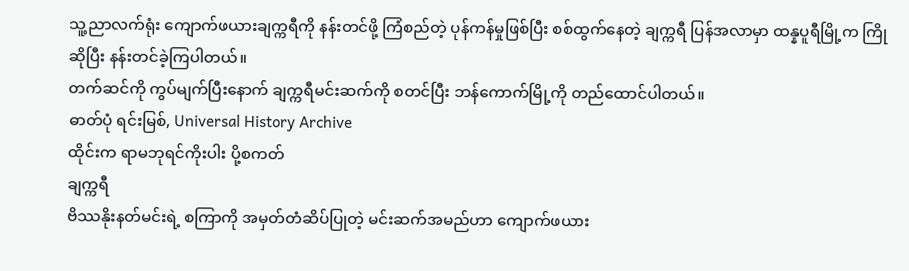သူ့ညာလက်ရုံး ကျောက်ဖယားချက္ကရီကို နန်းတင်ဖို့ ကြံစည်တဲ့ ပုန်ကန်မှုဖြစ်ပြီး စစ်ထွက်နေတဲ့ ချက္ကရီ ပြန်အလာမှာ ထန္နပူရီမြို့က ကြိုဆိုပြီး နန်းတင်ခဲ့ကြပါတယ်။
တက်ဆင်ကို ကွပ်မျက်ပြီးနောက် ချက္ကရီမင်းဆက်ကို စတင်ပြီး ဘန်ကောက်မြို့ကို တည်ထောင်ပါတယ်။
ဓာတ်ပုံ ရင်းမြစ်, Universal History Archive
ထိုင်းက ရာမဘုရင်ကိုးပါး ပို့စကတ်
ချက္ကရီ
ဗိဿနိုးနတ်မင်းရဲ့ စကြာကို အမှတ်တံဆိပ်ပြုတဲ့ မင်းဆက်အမည်ဟာ ကျောက်ဖယား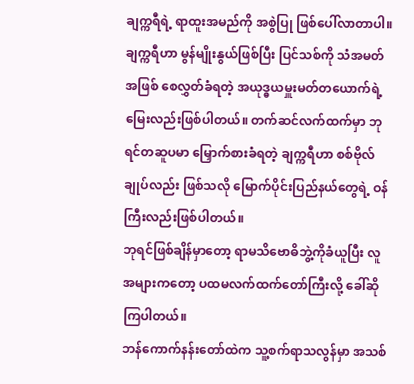ချက္ကရီရဲ့ ရာထူးအမည်ကို အစွဲပြု ဖြစ်ပေါ်လာတာပါ။
ချက္ကရီဟာ မွန်မျိုးနွယ်ဖြစ်ပြီး ပြင်သစ်ကို သံအမတ်အဖြစ် စေလွှတ်ခံရတဲ့ အယုဒ္ဓယမှူးမတ်တယောက်ရဲ့ မြေးလည်းဖြစ်ပါတယ်။ တက်ဆင်လက်ထက်မှာ ဘုရင်တဆူပမာ မြှောက်စားခံရတဲ့ ချက္ကရီဟာ စစ်ဗိုလ်ချုပ်လည်း ဖြစ်သလို မြောက်ပိုင်းပြည်နယ်တွေရဲ့ ဝန်ကြီးလည်းဖြစ်ပါတယ်။
ဘုရင်ဖြစ်ချိန်မှာတော့ ရာမသိဗောဓိဘွဲ့ကိုခံယူပြီး လူအများကတော့ ပထမလက်ထက်တော်ကြီးလို့ ခေါ်ဆိုကြပါတယ်။
ဘန်ကောက်နန်းတော်ထဲက သူ့စက်ရာသလွန်မှာ အသစ်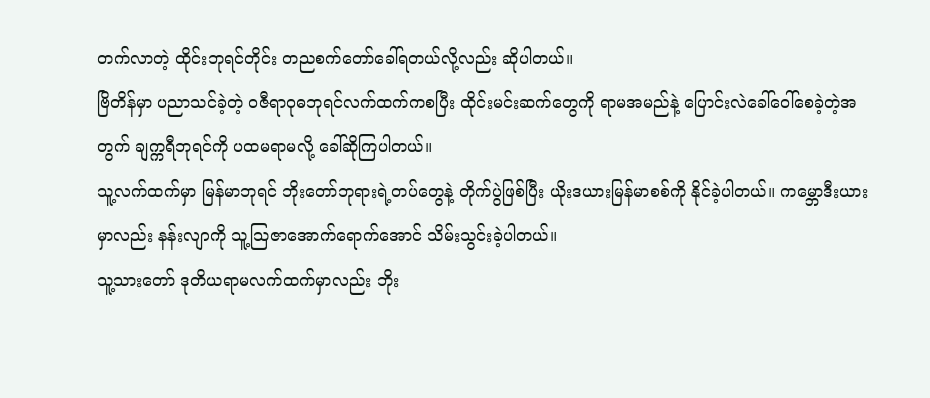တက်လာတဲ့ ထိုင်းဘုရင်တိုင်း တညစက်တော်ခေါ်ရတယ်လို့လည်း ဆိုပါတယ်။
ဗြိတိန်မှာ ပညာသင်ခဲ့တဲ့ ဝဇီရာဝုဓဘုရင်လက်ထက်ကစပြီး ထိုင်းမင်းဆက်တွေကို ရာမအမည်နဲ့ ပြောင်းလဲခေါ်ဝေါ်စေခဲ့တဲ့အတွက် ချက္ကရီဘုရင်ကို ပထမရာမလို့ ခေါ်ဆိုကြပါတယ်။
သူ့လက်ထက်မှာ မြန်မာဘုရင် ဘိုးတော်ဘုရားရဲ့တပ်တွေနဲ့ တိုက်ပွဲဖြစ်ပြီး ယိုးဒယားမြန်မာစစ်ကို နိုင်ခဲ့ပါတယ်။ ကမ္ဘောဒီးယားမှာလည်း နန်းလျာကို သူ့သြဇာအောက်ရောက်အောင် သိမ်းသွင်းခဲ့ပါတယ်။
သူ့သားတော် ဒုတိယရာမလက်ထက်မှာလည်း ဘိုး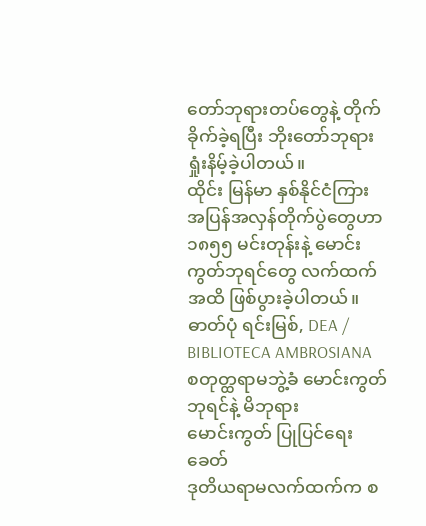တော်ဘုရားတပ်တွေနဲ့ တိုက်ခိုက်ခဲ့ရပြီး ဘိုးတော်ဘုရား ရှုံးနိမ့်ခဲ့ပါတယ်။
ထိုင်း မြန်မာ နှစ်နိုင်ငံကြား အပြန်အလှန်တိုက်ပွဲတွေဟာ ၁၈၅၅ မင်းတုန်းနဲ့ မောင်းကွတ်ဘုရင်တွေ လက်ထက်အထိ ဖြစ်ပွားခဲ့ပါတယ်။
ဓာတ်ပုံ ရင်းမြစ်, DEA / BIBLIOTECA AMBROSIANA
စတုတ္ထရာမဘွဲ့ခံ မောင်းကွတ်ဘုရင်နဲ့ မိဘုရား
မောင်းကွတ် ပြုပြင်ရေးခေတ်
ဒုတိယရာမလက်ထက်က စ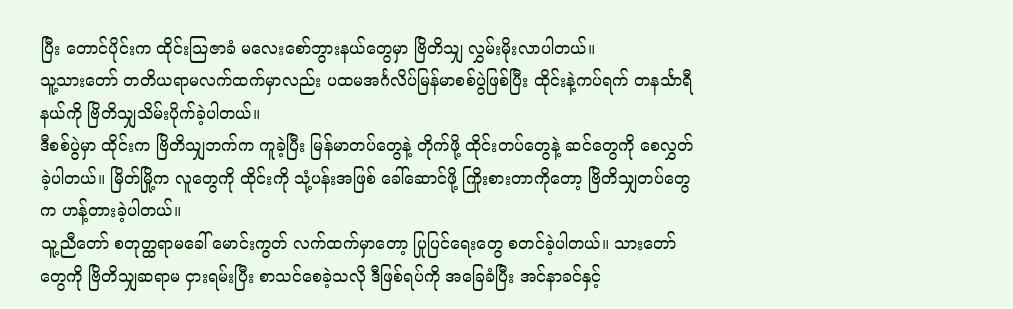ပြီး တောင်ပိုင်းက ထိုင်းသြဇာခံ မလေးစော်ဘွားနယ်တွေမှာ ဗြိတိသျှ လွှမ်းမိုးလာပါတယ်။
သူ့သားတော် တတိယရာမလက်ထက်မှာလည်း ပထမအင်္ဂလိပ်မြန်မာစစ်ပွဲဖြစ်ပြီး ထိုင်းနဲ့ကပ်ရက် တနင်္သာရီနယ်ကို ဗြိတိသျှသိမ်းပိုက်ခဲ့ပါတယ်။
ဒီစစ်ပွဲမှာ ထိုင်းက ဗြိတိသျှဘက်က ကူခဲ့ပြီး မြန်မာတပ်တွေနဲ့ တိုက်ဖို့ ထိုင်းတပ်တွေနဲ့ ဆင်တွေကို စေလွှတ်ခဲ့ပါတယ်။ မြိတ်မြို့က လူတွေကို ထိုင်းကို သုံ့ပန်းအဖြစ် ခေါ်ဆောင်ဖို့ ကြိုးစားတာကိုတော့ ဗြိတိသျှတပ်တွေက ဟန့်တားခဲ့ပါတယ်။
သူ့ညီတော် စတုတ္ထရာမခေါ် မောင်းကွတ် လက်ထက်မှာတော့ ပြုပြင်ရေးတွေ စတင်ခဲ့ပါတယ်။ သားတော်တွေကို ဗြိတိသျှဆရာမ ငှားရမ်းပြီး စာသင်စေခဲ့သလို ဒီဖြစ်ရပ်ကို အခြေခံပြီး အင်နာခင်နှင့်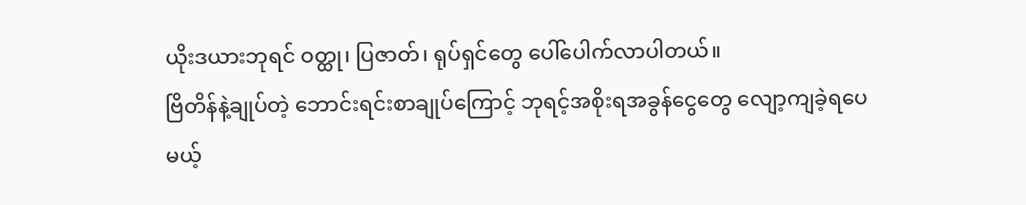ယိုးဒယားဘုရင် ဝတ္ထု၊ ပြဇာတ်၊ ရုပ်ရှင်တွေ ပေါ်ပေါက်လာပါတယ်။
ဗြိတိန်နဲ့ချုပ်တဲ့ ဘောင်းရင်းစာချုပ်ကြောင့် ဘုရင့်အစိုးရအခွန်ငွေတွေ လျော့ကျခဲ့ရပေမယ့်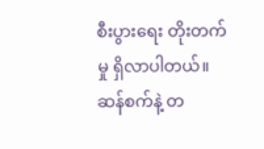စီးပွားရေး တိုးတက်မှု ရှိလာပါတယ်။ ဆန်စက်နဲ့ တ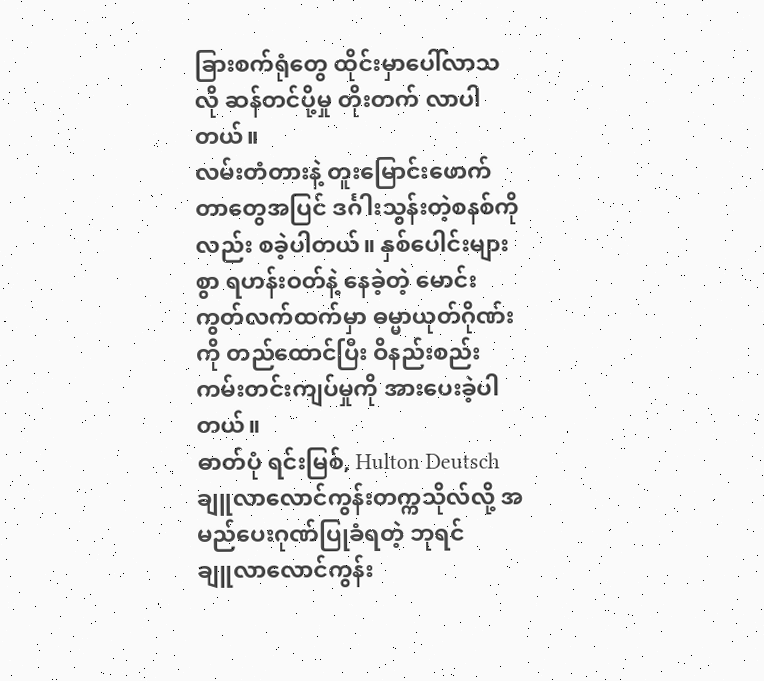ခြားစက်ရုံတွေ ထိုင်းမှာပေါ်လာသလို ဆန်တင်ပို့မှု တိုးတက် လာပါတယ်။
လမ်းတံတားနဲ့ တူးမြောင်းဖောက်တာတွေအပြင် ဒင်္ဂါးသွန်းတဲ့စနစ်ကိုလည်း စခဲ့ပါတယ်။ နှစ်ပေါင်းများစွာ ရဟန်းဝတ်နဲ့ နေခဲ့တဲ့ မောင်းကွတ်လက်ထက်မှာ ဓမ္မာယုတ်ဂိုဏ်းကို တည်ထောင်ပြီး ဝိနည်းစည်းကမ်းတင်းကျပ်မှုကို အားပေးခဲ့ပါတယ်။
ဓာတ်ပုံ ရင်းမြစ်, Hulton Deutsch
ချူလာလောင်ကွန်းတက္ကသိုလ်လို့ အမည်ပေးဂုဏ်ပြုခံရတဲ့ ဘုရင်
ချူလာလောင်ကွန်း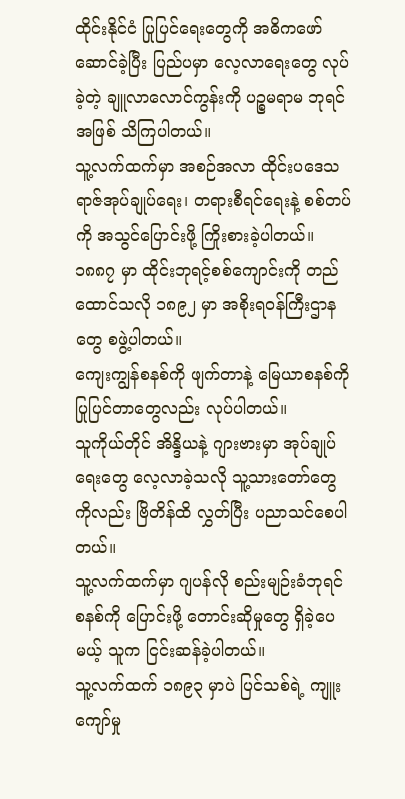ထိုင်းနိုင်ငံ ပြုပြင်ရေးတွေကို အဓိကဖော်ဆောင်ခဲ့ပြီး ပြည်ပမှာ လေ့လာရေးတွေ လုပ်ခဲ့တဲ့ ချူလာလောင်ကွန်းကို ပဉ္စမရာမ ဘုရင်အဖြစ် သိကြပါတယ်။
သူ့လက်ထက်မှာ အစဉ်အလာ ထိုင်းပဒေသရာဇ်အုပ်ချုပ်ရေး၊ တရားစီရင်ရေးနဲ့ စစ်တပ်ကို အသွင်ပြောင်းဖို့ ကြိုးစားခဲ့ပါတယ်။ ၁၈၈၇ မှာ ထိုင်းဘုရင့်စစ်ကျောင်းကို တည်ထောင်သလို ၁၈၉၂ မှာ အစိုးရဝန်ကြီးဌာနတွေ စဖွဲ့ပါတယ်။
ကျေးကျွန်စနစ်ကို ဖျက်တာနဲ့ မြေယာစနစ်ကို ပြုပြင်တာတွေလည်း လုပ်ပါတယ်။
သူကိုယ်တိုင် အိန္ဒိယနဲ့ ဂျားဗားမှာ အုပ်ချုပ်ရေးတွေ လေ့လာခဲ့သလို သူ့သားတော်တွေကိုလည်း ဗြိတိန်ထိ လွှတ်ပြီး ပညာသင်စေပါတယ်။
သူ့လက်ထက်မှာ ဂျပန်လို စည်းမျဉ်းခံဘုရင်စနစ်ကို ပြောင်းဖို့ တောင်းဆိုမှုတွေ ရှိခဲ့ပေမယ့် သူက ငြင်းဆန်ခဲ့ပါတယ်။
သူ့လက်ထက် ၁၈၉၃ မှာပဲ ပြင်သစ်ရဲ့ ကျူးကျော်မှု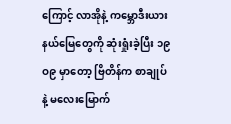ကြောင့် လာအိုနဲ့ ကမ္ဘောဒီးယားနယ်မြေတွေကို ဆုံးရှုံးခဲ့ပြီး ၁၉ဝ၉ မှာတော့ ဗြိတိန်က စာချုပ်နဲ့ မလေးမြောက်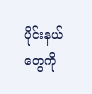ပိုင်းနယ်တွေကို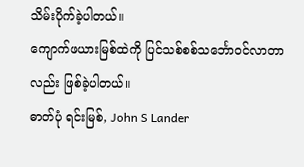သိမ်းပိုက်ခဲ့ပါတယ်။
ကျောက်ဖယားမြစ်ထဲကို ပြင်သစ်စစ်သင်္ဘောဝင်လာတာလည်း ဖြစ်ခဲ့ပါတယ်။
ဓာတ်ပုံ ရင်းမြစ်, John S Lander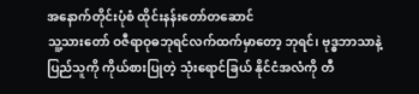အနောက်တိုင်းပုံစံ ထိုင်းနန်းတော်တဆောင်
သူ့သားတော် ဝဇီရာဝုဓဘုရင်လက်ထက်မှာတော့ ဘုရင်၊ ဗုဒ္ဓဘာသာနဲ့ ပြည်သူကို ကိုယ်စားပြုတဲ့ သုံးရောင်ခြယ် နိုင်ငံအလံကို တီ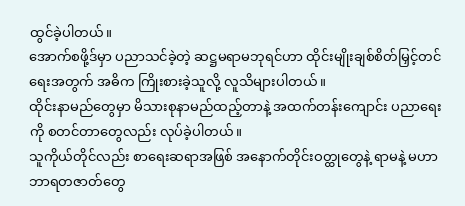ထွင်ခဲ့ပါတယ်။
အောက်စဖို့ဒ်မှာ ပညာသင်ခဲ့တဲ့ ဆဋ္ဌမရာမဘုရင်ဟာ ထိုင်းမျိုးချစ်စိတ်မြှင့်တင်ရေးအတွက် အဓိက ကြိုးစားခဲ့သူလို့ လူသိများပါတယ်။
ထိုင်းနာမည်တွေမှာ မိသားစုနာမည်ထည့်တာနဲ့ အထက်တန်းကျောင်း ပညာရေးကို စတင်တာတွေလည်း လုပ်ခဲ့ပါတယ်။
သူကိုယ်တိုင်လည်း စာရေးဆရာအဖြစ် အနောက်တိုင်းဝတ္ထုတွေနဲ့ ရာမနဲ့ မဟာဘာရတဇာတ်တွေ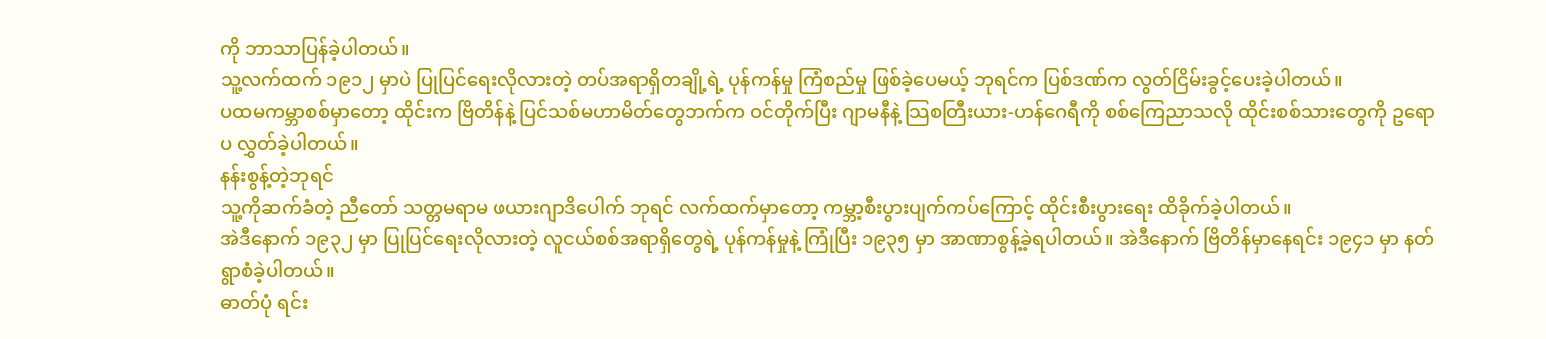ကို ဘာသာပြန်ခဲ့ပါတယ်။
သူ့လက်ထက် ၁၉၁၂ မှာပဲ ပြုပြင်ရေးလိုလားတဲ့ တပ်အရာရှိတချို့ရဲ့ ပုန်ကန်မှု ကြံစည်မှု ဖြစ်ခဲ့ပေမယ့် ဘုရင်က ပြစ်ဒဏ်က လွတ်ငြိမ်းခွင့်ပေးခဲ့ပါတယ်။
ပထမကမ္ဘာစစ်မှာတော့ ထိုင်းက ဗြိတိန်နဲ့ ပြင်သစ်မဟာမိတ်တွေဘက်က ဝင်တိုက်ပြီး ဂျာမနီနဲ့ သြစတြီးယား-ဟန်ဂေရီကို စစ်ကြေညာသလို ထိုင်းစစ်သားတွေကို ဥရောပ လွှတ်ခဲ့ပါတယ်။
နန်းစွန့်တဲ့ဘုရင်
သူ့ကိုဆက်ခံတဲ့ ညီတော် သတ္တမရာမ ဖယားဂျာဒိပေါက် ဘုရင် လက်ထက်မှာတော့ ကမ္ဘာ့စီးပွားပျက်ကပ်ကြောင့် ထိုင်းစီးပွားရေး ထိခိုက်ခဲ့ပါတယ်။
အဲဒီနောက် ၁၉၃၂ မှာ ပြုပြင်ရေးလိုလားတဲ့ လူငယ်စစ်အရာရှိတွေရဲ့ ပုန်ကန်မှုနဲ့ ကြုံပြီး ၁၉၃၅ မှာ အာဏာစွန့်ခဲ့ရပါတယ်။ အဲဒီနောက် ဗြိတိန်မှာနေရင်း ၁၉၄၁ မှာ နတ်ရွာစံခဲ့ပါတယ်။
ဓာတ်ပုံ ရင်း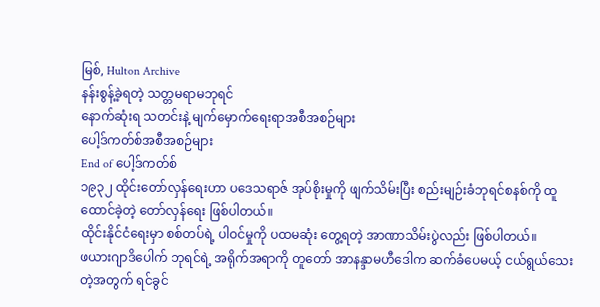မြစ်, Hulton Archive
နန်းစွန့်ခဲ့ရတဲ့ သတ္တမရာမဘုရင်
နောက်ဆုံးရ သတင်းနဲ့ မျက်မှောက်ရေးရာအစီအစဉ်များ
ပေါ့ဒ်ကတ်စ်အစီအစဉ်များ
End of ပေါ့ဒ်ကတ်စ်
၁၉၃၂ ထိုင်းတော်လှန်ရေးဟာ ပဒေသရာဇ် အုပ်စိုးမှုကို ဖျက်သိမ်းပြီး စည်းမျဉ်းခံဘုရင်စနစ်ကို ထူထောင်ခဲ့တဲ့ တော်လှန်ရေး ဖြစ်ပါတယ်။
ထိုင်းနိုင်ငံရေးမှာ စစ်တပ်ရဲ့ ပါဝင်မှုကို ပထမဆုံး တွေ့ရတဲ့ အာဏာသိမ်းပွဲလည်း ဖြစ်ပါတယ်။
ဖယားဂျာဒိပေါက် ဘုရင်ရဲ့ အရိုက်အရာကို တူတော် အာနန္ဒာမဟီဒေါက ဆက်ခံပေမယ့် ငယ်ရွယ်သေးတဲ့အတွက် ရင်ခွင်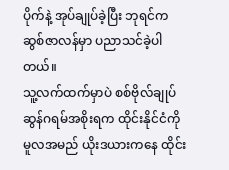ပိုက်နဲ့ အုပ်ချုပ်ခဲ့ပြီး ဘုရင်က ဆွစ်ဇာလန်မှာ ပညာသင်ခဲ့ပါတယ်။
သူ့လက်ထက်မှာပဲ စစ်ဗိုလ်ချုပ် ဆွန်ဂရမ်အစိုးရက ထိုင်းနိုင်ငံကို မူလအမည် ယိုးဒယားကနေ ထိုင်း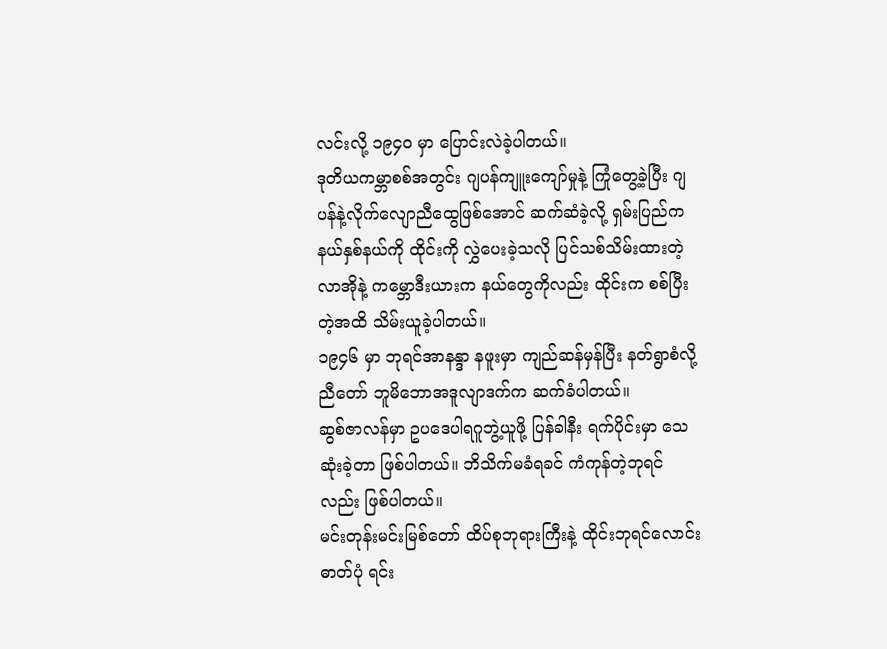လင်းလို့ ၁၉၄ဝ မှာ ပြောင်းလဲခဲ့ပါတယ်။
ဒုတိယကမ္ဘာစစ်အတွင်း ဂျပန်ကျူးကျော်မှုနဲ့ ကြုံတွေ့ခဲ့ပြီး ဂျပန်နဲ့လိုက်လျောညီထွေဖြစ်အောင် ဆက်ဆံခဲ့လို့ ရှမ်းပြည်က နယ်နှစ်နယ်ကို ထိုင်းကို လွှဲပေးခဲ့သလို ပြင်သစ်သိမ်းထားတဲ့ လာအိုနဲ့ ကမ္ဘောဒီးယားက နယ်တွေကိုလည်း ထိုင်းက စစ်ပြီးတဲ့အထိ သိမ်းယူခဲ့ပါတယ်။
၁၉၄၆ မှာ ဘုရင်အာနန္ဒာ နဖူးမှာ ကျည်ဆန်မှန်ပြီး နတ်ရွာစံလို့ ညီတော် ဘူမိဘောအဒူလျာဒက်က ဆက်ခံပါတယ်။
ဆွစ်ဇာလန်မှာ ဥပဒေပါရဂူဘွဲ့ယူဖို့ ပြန်ခါနီး ရက်ပိုင်းမှာ သေဆုံးခဲ့တာ ဖြစ်ပါတယ်။ ဘိသိက်မခံရခင် ကံကုန်တဲ့ဘုရင်လည်း ဖြစ်ပါတယ်။
မင်းတုန်းမင်းမြစ်တော် ထိပ်စုဘုရားကြီးနဲ့ ထိုင်းဘုရင်လောင်း
ဓာတ်ပုံ ရင်း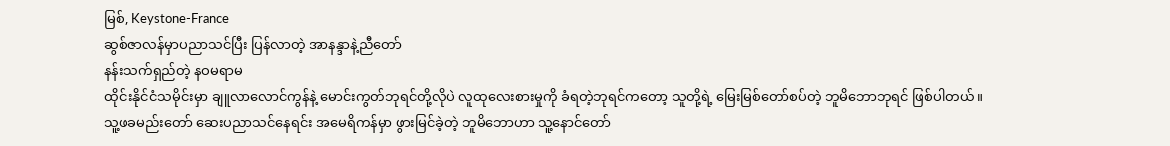မြစ်, Keystone-France
ဆွစ်ဇာလန်မှာပညာသင်ပြီး ပြန်လာတဲ့ အာနန္ဒာနဲ့ညီတော်
နန်းသက်ရှည်တဲ့ နဝမရာမ
ထိုင်းနိုင်ငံသမိုင်းမှာ ချူလာလောင်ကွန်နဲ့ မောင်းကွတ်ဘုရင်တို့လိုပဲ လူထုလေးစားမှုကို ခံရတဲ့ဘုရင်ကတော့ သူတို့ရဲ့ မြေးမြစ်တော်စပ်တဲ့ ဘူမိဘောဘုရင် ဖြစ်ပါတယ်။
သူ့ဖခမည်းတော် ဆေးပညာသင်နေရင်း အမေရိကန်မှာ ဖွားမြင်ခဲ့တဲ့ ဘူမိဘောဟာ သူ့နောင်တော်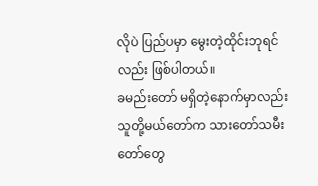လိုပဲ ပြည်ပမှာ မွေးတဲ့ထိုင်းဘုရင်လည်း ဖြစ်ပါတယ်။
ခမည်းတော် မရှိတဲ့နောက်မှာလည်း သူတို့မယ်တော်က သားတော်သမီးတော်တွေ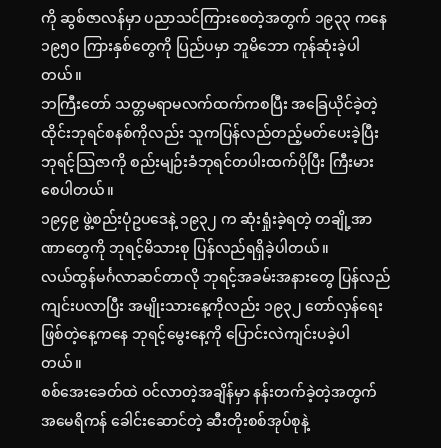ကို ဆွစ်ဇာလန်မှာ ပညာသင်ကြားစေတဲ့အတွက် ၁၉၃၃ ကနေ ၁၉၅ဝ ကြားနှစ်တွေကို ပြည်ပမှာ ဘူမိဘော ကုန်ဆုံးခဲ့ပါတယ်။
ဘကြီးတော် သတ္တမရာမလက်ထက်ကစပြီး အခြေယိုင်ခဲ့တဲ့ ထိုင်းဘုရင်စနစ်ကိုလည်း သူကပြန်လည်တည့်မတ်ပေးခဲ့ပြီး ဘုရင့်သြဇာကို စည်းမျဉ်းခံဘုရင်တပါးထက်ပိုပြီး ကြီးမားစေပါတယ်။
၁၉၄၉ ဖွဲ့စည်းပုံဥပဒေနဲ့ ၁၉၃၂ က ဆုံးရှုံးခဲ့ရတဲ့ တချို့အာဏာတွေကို ဘုရင့်မိသားစု ပြန်လည်ရရှိခဲ့ပါတယ်။
လယ်ထွန်မင်္ဂလာဆင်တာလို ဘုရင့်အခမ်းအနားတွေ ပြန်လည်ကျင်းပလာပြီး အမျိုးသားနေ့ကိုလည်း ၁၉၃၂ တော်လှန်ရေးဖြစ်တဲ့နေ့ကနေ ဘုရင့်မွေးနေ့ကို ပြောင်းလဲကျင်းပခဲ့ပါတယ်။
စစ်အေးခေတ်ထဲ ဝင်လာတဲ့အချိန်မှာ နန်းတက်ခဲ့တဲ့အတွက် အမေရိကန် ခေါင်းဆောင်တဲ့ ဆီးတိုးစစ်အုပ်စုနဲ့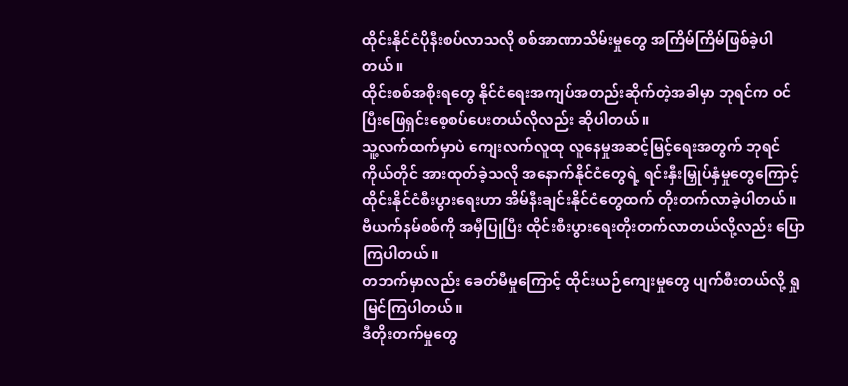ထိုင်းနိုင်ငံပိုနီးစပ်လာသလို စစ်အာဏာသိမ်းမှုတွေ အကြိမ်ကြိမ်ဖြစ်ခဲ့ပါတယ်။
ထိုင်းစစ်အစိုးရတွေ နိုင်ငံရေးအကျပ်အတည်းဆိုက်တဲ့အခါမှာ ဘုရင်က ဝင်ပြီးဖြေရှင်းစေ့စပ်ပေးတယ်လိုလည်း ဆိုပါတယ်။
သူ့လက်ထက်မှာပဲ ကျေးလက်လူထု လူနေမှုအဆင့်မြင့်ရေးအတွက် ဘုရင်ကိုယ်တိုင် အားထုတ်ခဲ့သလို အနောက်နိုင်ငံတွေရဲ့ ရင်းနှီးမြှုပ်နှံမှုတွေကြောင့် ထိုင်းနိုင်ငံစီးပွားရေးဟာ အိမ်နီးချင်းနိုင်ငံတွေထက် တိုးတက်လာခဲ့ပါတယ်။
ဗီယက်နမ်စစ်ကို အမှီပြုပြီး ထိုင်းစီးပွားရေးတိုးတက်လာတယ်လို့လည်း ပြောကြပါတယ်။
တဘက်မှာလည်း ခေတ်မီမှုကြောင့် ထိုင်းယဉ်ကျေးမှုတွေ ပျက်စီးတယ်လို့ ရှုမြင်ကြပါတယ်။
ဒီတိုးတက်မှုတွေ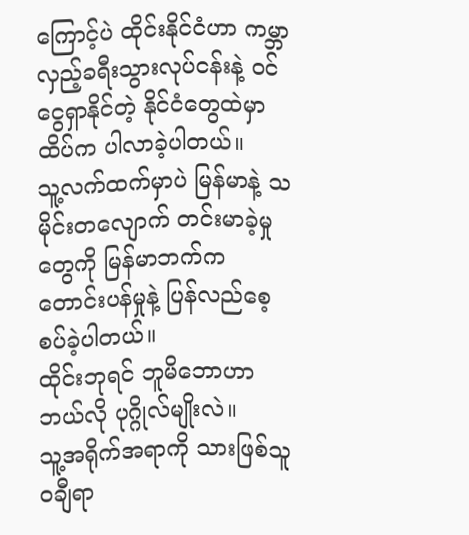ကြောင့်ပဲ ထိုင်းနိုင်ငံဟာ ကမ္ဘာလှည့်ခရီးသွားလုပ်ငန်းနဲ့ ဝင်ငွေရှာနိုင်တဲ့ နိုင်ငံတွေထဲမှာ ထိပ်က ပါလာခဲ့ပါတယ်။
သူ့လက်ထက်မှာပဲ မြန်မာနဲ့ သမိုင်းတလျောက် တင်းမာခဲ့မှုတွေကို မြန်မာဘက်က တောင်းပန်မှုနဲ့ ပြန်လည်စေ့စပ်ခဲ့ပါတယ်။
ထိုင်းဘုရင် ဘူမိဘောဟာ ဘယ်လို ပုဂ္ဂိုလ်မျိုးလဲ။
သူ့အရိုက်အရာကို သားဖြစ်သူ ဝချီရာ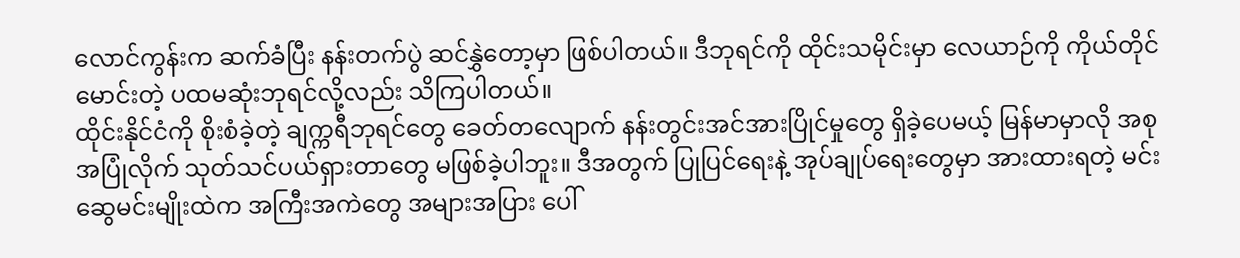လောင်ကွန်းက ဆက်ခံပြီး နန်းတက်ပွဲ ဆင်နွှဲတော့မှာ ဖြစ်ပါတယ်။ ဒီဘုရင်ကို ထိုင်းသမိုင်းမှာ လေယာဉ်ကို ကိုယ်တိုင်မောင်းတဲ့ ပထမဆုံးဘုရင်လို့လည်း သိကြပါတယ်။
ထိုင်းနိုင်ငံကို စိုးစံခဲ့တဲ့ ချက္ကရီဘုရင်တွေ ခေတ်တလျောက် နန်းတွင်းအင်အားပြိုင်မှုတွေ ရှိခဲ့ပေမယ့် မြန်မာမှာလို အစုအပြုံလိုက် သုတ်သင်ပယ်ရှားတာတွေ မဖြစ်ခဲ့ပါဘူး။ ဒီအတွက် ပြုပြင်ရေးနဲ့ အုပ်ချုပ်ရေးတွေမှာ အားထားရတဲ့ မင်းဆွေမင်းမျိုးထဲက အကြီးအကဲတွေ အများအပြား ပေါ်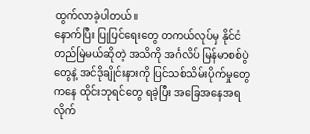ထွက်လာခဲ့ပါတယ်။
နောက်ပြီး ပြုပြင်ရေးတွေ တကယ်လုပ်မှ နိုင်ငံတည်မြဲမယ်ဆိုတဲ့ အသိကို အင်္ဂလိပ် မြန်မာစစ်ပွဲတွေနဲ့ အင်ဒိုချိုင်းနားကို ပြင်သစ်သိမ်းပိုက်မှုတွေကနေ ထိုင်းဘုရင်တွေ ရခဲ့ပြီး အခြေအနေအရ လိုက်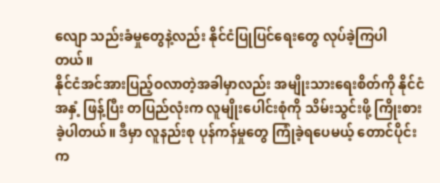လျော သည်းခံမှုတွေနဲ့လည်း နိုင်ငံပြုပြင်ရေးတွေ လုပ်ခဲ့ကြပါတယ်။
နိုင်ငံအင်အားပြည့်ဝလာတဲ့အခါမှာလည်း အမျိုးသားရေးစိတ်ကို နိုင်ငံအနှံ့ ဖြန့်ပြီး တပြည်လုံးက လူမျိုးပေါင်းစုံကို သိမ်းသွင်းဖို့ ကြိုးစားခဲ့ပါတယ်။ ဒီမှာ လူနည်းစု ပုန်ကန်မှုတွေ ကြုံခဲ့ရပေမယ့် တောင်ပိုင်းက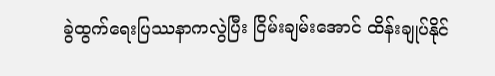ခွဲထွက်ရေးပြဿနာကလွဲပြီး ငြိမ်းချမ်းအောင် ထိန်းချုပ်နိုင်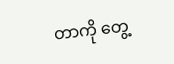တာကို တွေ့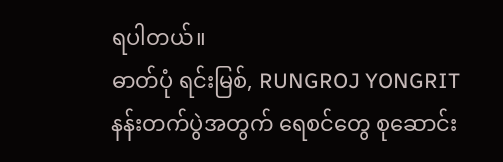ရပါတယ်။
ဓာတ်ပုံ ရင်းမြစ်, RUNGROJ YONGRIT
နန်းတက်ပွဲအတွက် ရေစင်တွေ စုဆောင်း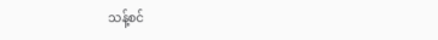သန့်စင်